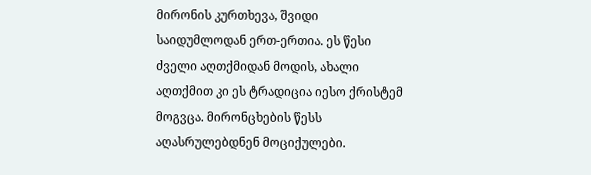მირონის კურთხევა, შვიდი საიდუმლოდან ერთ-ერთია. ეს წესი ძველი აღთქმიდან მოდის, ახალი აღთქმით კი ეს ტრადიცია იესო ქრისტემ მოგვცა. მირონცხების წესს აღასრულებდნენ მოციქულები.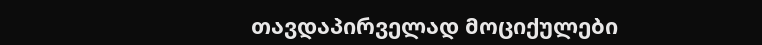თავდაპირველად მოციქულები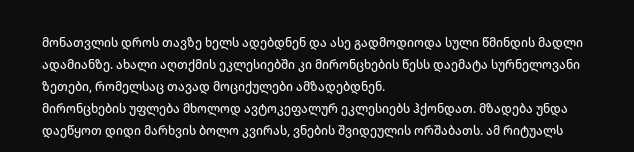მონათვლის დროს თავზე ხელს ადებდნენ და ასე გადმოდიოდა სული წმინდის მადლი ადამიანზე. ახალი აღთქმის ეკლესიებში კი მირონცხების წესს დაემატა სურნელოვანი ზეთები, რომელსაც თავად მოციქულები ამზადებდნენ.
მირონცხების უფლება მხოლოდ ავტოკეფალურ ეკლესიებს ჰქონდათ. მზადება უნდა დაეწყოთ დიდი მარხვის ბოლო კვირას, ვნების შვიდეულის ორშაბათს. ამ რიტუალს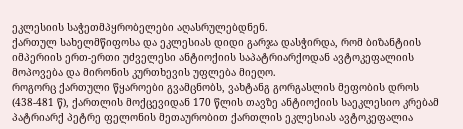ეკლესიის საჭეთმპყრობელები აღასრულებდნენ.
ქართულ სახელმწიფოსა და ეკლესიას დიდი გარჯა დასჭირდა, რომ ბიზანტიის იმპერიის ერთ-ერთი უძველესი ანტიოქიის საპატრიარქოდან ავტოკეფალიის მოპოვება და მირონის კურთხევის უფლება მიეღო.
როგორც ქართული წყაროები გვამცნობს, ვახტანგ გორგასლის მეფობის დროს (438-481 წ), ქართლის მოქცევიდან 170 წლის თავზე ანტიოქიის საეკლესიო კრებამ პატრიარქ პეტრე ფელონის მეთაურობით ქართლის ეკლესიას ავტოკეფალია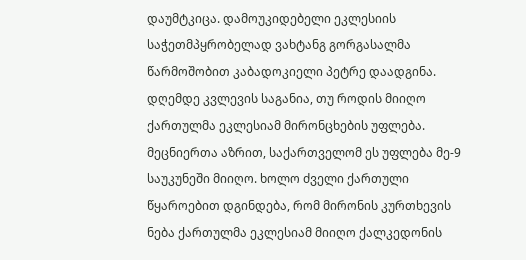დაუმტკიცა. დამოუკიდებელი ეკლესიის საჭეთმპყრობელად ვახტანგ გორგასალმა წარმოშობით კაბადოკიელი პეტრე დაადგინა.
დღემდე კვლევის საგანია, თუ როდის მიიღო ქართულმა ეკლესიამ მირონცხების უფლება. მეცნიერთა აზრით, საქართველომ ეს უფლება მე-9 საუკუნეში მიიღო. ხოლო ძველი ქართული წყაროებით დგინდება, რომ მირონის კურთხევის ნება ქართულმა ეკლესიამ მიიღო ქალკედონის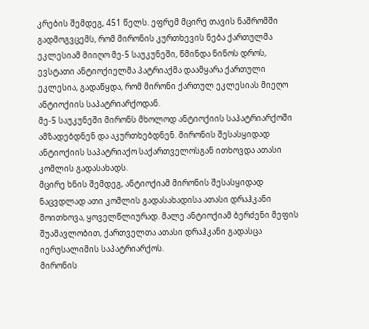კრების შემდეგ, 451 წელს. ეფრემ მცირე თავის ნაშრომში გადმოგვცემს, რომ მირონის კურთხევის ნება ქართულმა ეკლესიამ მიიღო მე-5 საუკუნეში, წმინდა ნინოს დროს, ევსტათი ანტიოქიელმა პატრიაქმა დაამყარა ქართული ეკლესია, გადაწყდა, რომ მირონი ქართულ ეკლესიას მიეღო ანტიოქიის საპატრიარქოდან.
მე-5 საუკუნეში მირონს მხოლოდ ანტიოქიის საპატრიარქოში ამზადებდნენ და აკურთხებდნენ. მირონის შესასყიდად ანტიოქიის საპატრიაქო საქართველოსგან ითხოვდა ათასი კომლის გადასახადს.
მცირე ხნის შემდეგ, ანტიოქიამ მირონის შესასყიდად ნაცვდლად ათი კომლის გადასახადისა ათასი დრაჰკანი მოითხოვა, ყოველწლიურად. მალე ანტიოქიამ ბერძენი მეფის შუამავლობით, ქართველთა ათასი დრაჰკანი გადასცა იერუსალიმის საპატრიარქოს.
მირონის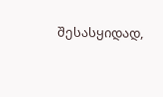შესასყიდად,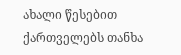ახალი წესებით ქართველებს თანხა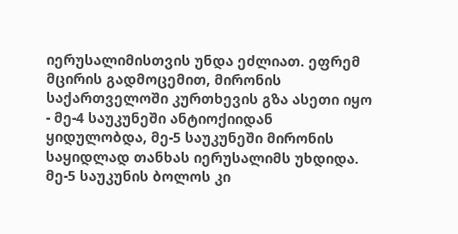იერუსალიმისთვის უნდა ეძლიათ. ეფრემ მცირის გადმოცემით, მირონის საქართველოში კურთხევის გზა ასეთი იყო - მე-4 საუკუნეში ანტიოქიიდან ყიდულობდა, მე-5 საუკუნეში მირონის საყიდლად თანხას იერუსალიმს უხდიდა. მე-5 საუკუნის ბოლოს კი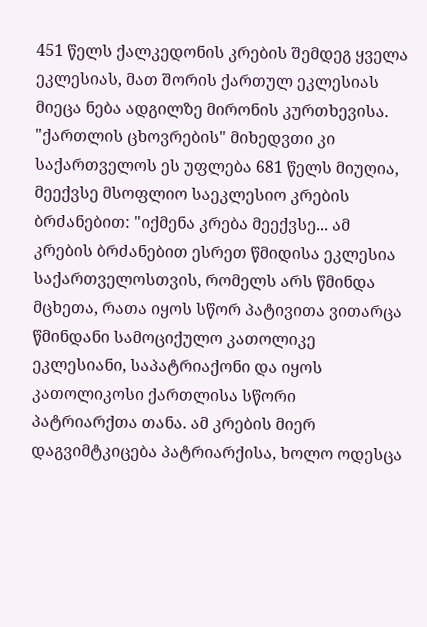451 წელს ქალკედონის კრების შემდეგ ყველა ეკლესიას, მათ შორის ქართულ ეკლესიას მიეცა ნება ადგილზე მირონის კურთხევისა.
"ქართლის ცხოვრების" მიხედვთი კი საქართველოს ეს უფლება 681 წელს მიუღია, მეექვსე მსოფლიო საეკლესიო კრების ბრძანებით: "იქმენა კრება მეექვსე... ამ კრების ბრძანებით ესრეთ წმიდისა ეკლესია საქართველოსთვის, რომელს არს წმინდა მცხეთა, რათა იყოს სწორ პატივითა ვითარცა წმინდანი სამოციქულო კათოლიკე ეკლესიანი, საპატრიაქონი და იყოს კათოლიკოსი ქართლისა სწორი პატრიარქთა თანა. ამ კრების მიერ დაგვიმტკიცება პატრიარქისა, ხოლო ოდესცა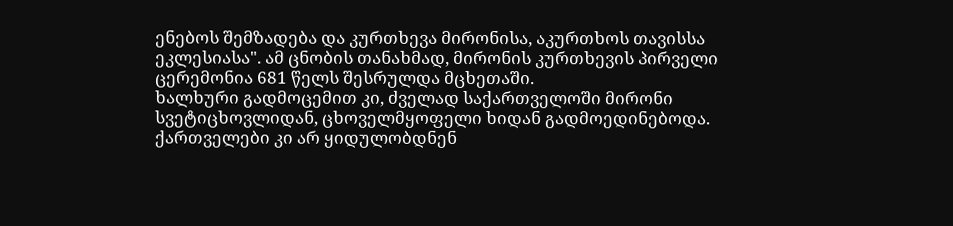ენებოს შემზადება და კურთხევა მირონისა, აკურთხოს თავისსა ეკლესიასა". ამ ცნობის თანახმად, მირონის კურთხევის პირველი ცერემონია 681 წელს შესრულდა მცხეთაში.
ხალხური გადმოცემით კი, ძველად საქართველოში მირონი სვეტიცხოვლიდან, ცხოველმყოფელი ხიდან გადმოედინებოდა. ქართველები კი არ ყიდულობდნენ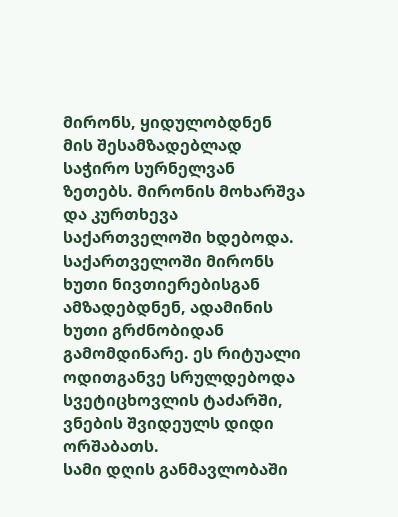მირონს, ყიდულობდნენ მის შესამზადებლად საჭირო სურნელვან ზეთებს. მირონის მოხარშვა და კურთხევა საქართველოში ხდებოდა.
საქართველოში მირონს ხუთი ნივთიერებისგან ამზადებდნენ, ადამინის ხუთი გრძნობიდან გამომდინარე. ეს რიტუალი ოდითგანვე სრულდებოდა სვეტიცხოვლის ტაძარში, ვნების შვიდეულს დიდი ორშაბათს.
სამი დღის განმავლობაში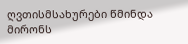ღვთისმსახურები წმინდა მირონს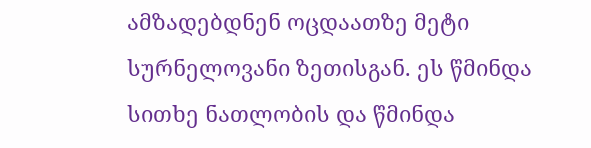ამზადებდნენ ოცდაათზე მეტი სურნელოვანი ზეთისგან. ეს წმინდა სითხე ნათლობის და წმინდა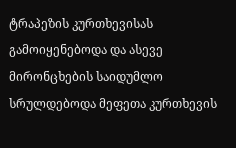ტრაპეზის კურთხევისას გამოიყენებოდა და ასევე მირონცხების საიდუმლო სრულდებოდა მეფეთა კურთხევის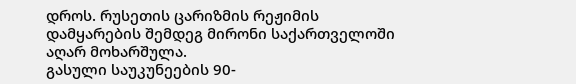დროს. რუსეთის ცარიზმის რეჟიმის დამყარების შემდეგ მირონი საქართველოში აღარ მოხარშულა.
გასული საუკუნეების 90-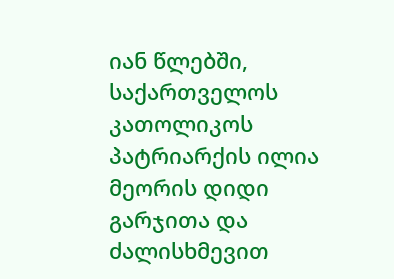იან წლებში, საქართველოს კათოლიკოს პატრიარქის ილია მეორის დიდი გარჯითა და ძალისხმევით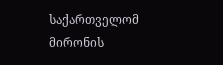საქართველომ მირონის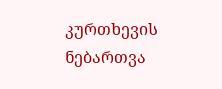კურთხევის ნებართვა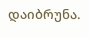დაიბრუნა.